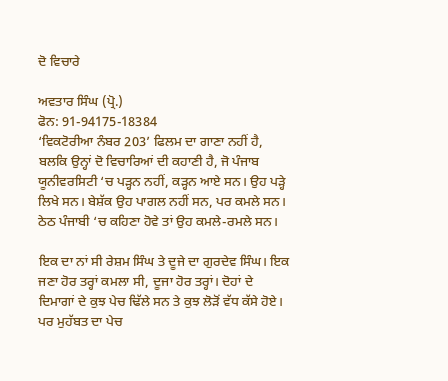ਦੋ ਵਿਚਾਰੇ

ਅਵਤਾਰ ਸਿੰਘ (ਪ੍ਰੋ.)
ਫੋਨ: 91-94175-18384
‘ਵਿਕਟੋਰੀਆ ਨੰਬਰ 203’ ਫਿਲਮ ਦਾ ਗਾਣਾ ਨਹੀਂ ਹੈ, ਬਲਕਿ ਉਨ੍ਹਾਂ ਦੋ ਵਿਚਾਰਿਆਂ ਦੀ ਕਹਾਣੀ ਹੈ, ਜੋ ਪੰਜਾਬ ਯੂਨੀਵਰਸਿਟੀ ‘ਚ ਪੜ੍ਹਨ ਨਹੀਂ, ਕੜ੍ਹਨ ਆਏ ਸਨ। ਉਹ ਪੜ੍ਹੇ ਲਿਖੇ ਸਨ। ਬੇਸ਼ੱਕ ਉਹ ਪਾਗਲ ਨਹੀਂ ਸਨ, ਪਰ ਕਮਲੇ ਸਨ। ਠੇਠ ਪੰਜਾਬੀ ‘ਚ ਕਹਿਣਾ ਹੋਵੇ ਤਾਂ ਉਹ ਕਮਲੇ-ਰਮਲੇ ਸਨ।

ਇਕ ਦਾ ਨਾਂ ਸੀ ਰੇਸ਼ਮ ਸਿੰਘ ਤੇ ਦੂਜੇ ਦਾ ਗੁਰਦੇਵ ਸਿੰਘ। ਇਕ ਜਣਾ ਹੋਰ ਤਰ੍ਹਾਂ ਕਮਲਾ ਸੀ, ਦੂਜਾ ਹੋਰ ਤਰ੍ਹਾਂ। ਦੋਹਾਂ ਦੇ ਦਿਮਾਗਾਂ ਦੇ ਕੁਝ ਪੇਚ ਢਿੱਲੇ ਸਨ ਤੇ ਕੁਝ ਲੋੜੋਂ ਵੱਧ ਕੱਸੇ ਹੋਏ। ਪਰ ਮੁਹੱਬਤ ਦਾ ਪੇਚ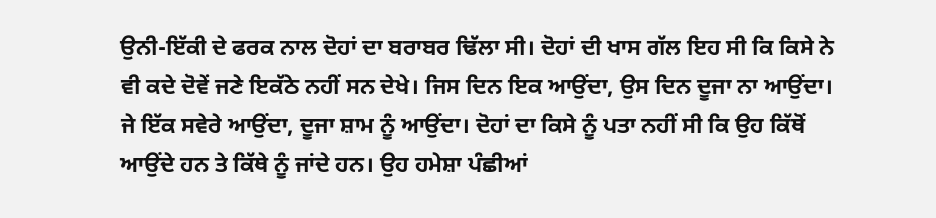ਉਨੀ-ਇੱਕੀ ਦੇ ਫਰਕ ਨਾਲ ਦੋਹਾਂ ਦਾ ਬਰਾਬਰ ਢਿੱਲਾ ਸੀ। ਦੋਹਾਂ ਦੀ ਖਾਸ ਗੱਲ ਇਹ ਸੀ ਕਿ ਕਿਸੇ ਨੇ ਵੀ ਕਦੇ ਦੋਵੇਂ ਜਣੇ ਇਕੱਠੇ ਨਹੀਂ ਸਨ ਦੇਖੇ। ਜਿਸ ਦਿਨ ਇਕ ਆਉਂਦਾ, ਉਸ ਦਿਨ ਦੂਜਾ ਨਾ ਆਉਂਦਾ। ਜੇ ਇੱਕ ਸਵੇਰੇ ਆਉਂਦਾ, ਦੂਜਾ ਸ਼ਾਮ ਨੂੰ ਆਉਂਦਾ। ਦੋਹਾਂ ਦਾ ਕਿਸੇ ਨੂੰ ਪਤਾ ਨਹੀਂ ਸੀ ਕਿ ਉਹ ਕਿੱਥੋਂ ਆਉਂਦੇ ਹਨ ਤੇ ਕਿੱਥੇ ਨੂੰ ਜਾਂਦੇ ਹਨ। ਉਹ ਹਮੇਸ਼ਾ ਪੰਛੀਆਂ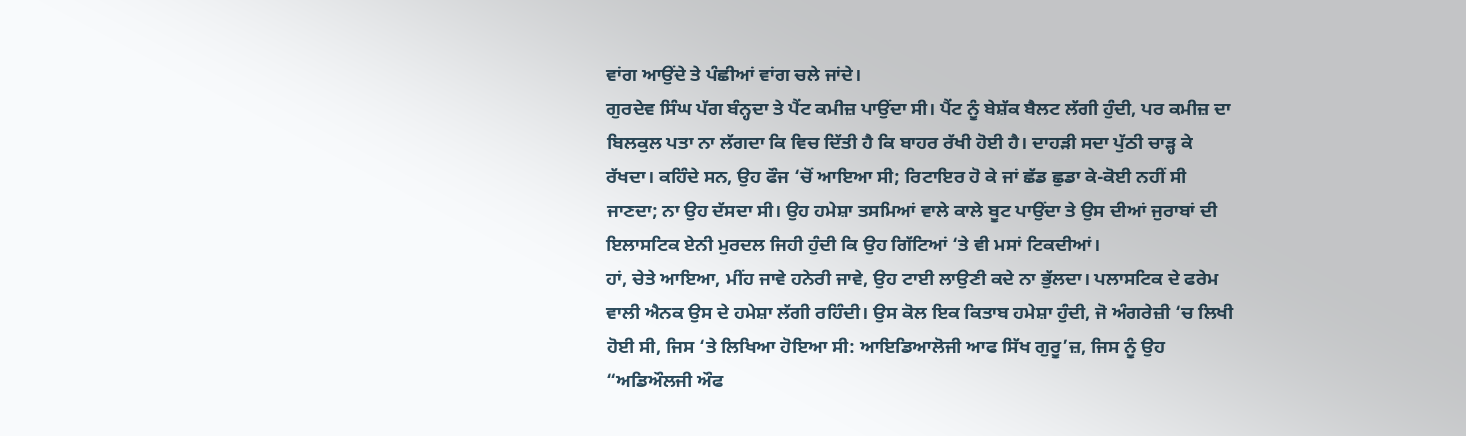ਵਾਂਗ ਆਉਂਦੇ ਤੇ ਪੰਛੀਆਂ ਵਾਂਗ ਚਲੇ ਜਾਂਦੇ।
ਗੁਰਦੇਵ ਸਿੰਘ ਪੱਗ ਬੰਨ੍ਹਦਾ ਤੇ ਪੈਂਟ ਕਮੀਜ਼ ਪਾਉਂਦਾ ਸੀ। ਪੈਂਟ ਨੂੰ ਬੇਸ਼ੱਕ ਬੈਲਟ ਲੱਗੀ ਹੁੰਦੀ, ਪਰ ਕਮੀਜ਼ ਦਾ ਬਿਲਕੁਲ ਪਤਾ ਨਾ ਲੱਗਦਾ ਕਿ ਵਿਚ ਦਿੱਤੀ ਹੈ ਕਿ ਬਾਹਰ ਰੱਖੀ ਹੋਈ ਹੈ। ਦਾਹੜੀ ਸਦਾ ਪੁੱਠੀ ਚਾੜ੍ਹ ਕੇ ਰੱਖਦਾ। ਕਹਿੰਦੇ ਸਨ, ਉਹ ਫੌਜ ‘ਚੋਂ ਆਇਆ ਸੀ; ਰਿਟਾਇਰ ਹੋ ਕੇ ਜਾਂ ਛੱਡ ਛੁਡਾ ਕੇ-ਕੋਈ ਨਹੀਂ ਸੀ ਜਾਣਦਾ; ਨਾ ਉਹ ਦੱਸਦਾ ਸੀ। ਉਹ ਹਮੇਸ਼ਾ ਤਸਮਿਆਂ ਵਾਲੇ ਕਾਲੇ ਬੂਟ ਪਾਉਂਦਾ ਤੇ ਉਸ ਦੀਆਂ ਜੁਰਾਬਾਂ ਦੀ ਇਲਾਸਟਿਕ ਏਨੀ ਮੁਰਦਲ ਜਿਹੀ ਹੁੰਦੀ ਕਿ ਉਹ ਗਿੱਟਿਆਂ ‘ਤੇ ਵੀ ਮਸਾਂ ਟਿਕਦੀਆਂ।
ਹਾਂ, ਚੇਤੇ ਆਇਆ, ਮੀਂਹ ਜਾਵੇ ਹਨੇਰੀ ਜਾਵੇ, ਉਹ ਟਾਈ ਲਾਉਣੀ ਕਦੇ ਨਾ ਭੁੱਲਦਾ। ਪਲਾਸਟਿਕ ਦੇ ਫਰੇਮ ਵਾਲੀ ਐਨਕ ਉਸ ਦੇ ਹਮੇਸ਼ਾ ਲੱਗੀ ਰਹਿੰਦੀ। ਉਸ ਕੋਲ ਇਕ ਕਿਤਾਬ ਹਮੇਸ਼ਾ ਹੁੰਦੀ, ਜੋ ਅੰਗਰੇਜ਼ੀ ‘ਚ ਲਿਖੀ ਹੋਈ ਸੀ, ਜਿਸ ‘ਤੇ ਲਿਖਿਆ ਹੋਇਆ ਸੀ: ਆਇਡਿਆਲੋਜੀ ਆਫ ਸਿੱਖ ਗੁਰੂ’ਜ਼, ਜਿਸ ਨੂੰ ਉਹ “ਅਡਿਔਲਜੀ ਔਫ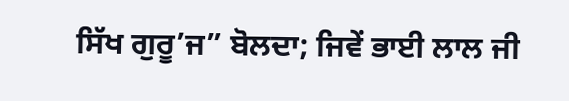ਸਿੱਖ ਗੁਰੂ’ਜ” ਬੋਲਦਾ; ਜਿਵੇਂ ਭਾਈ ਲਾਲ ਜੀ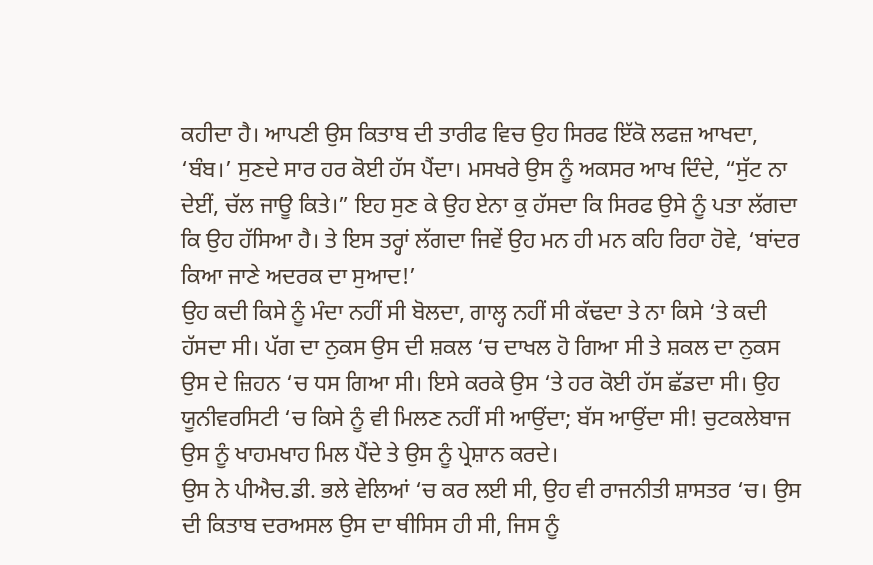ਕਹੀਦਾ ਹੈ। ਆਪਣੀ ਉਸ ਕਿਤਾਬ ਦੀ ਤਾਰੀਫ ਵਿਚ ਉਹ ਸਿਰਫ ਇੱਕੋ ਲਫਜ਼ ਆਖਦਾ, ‘ਬੰਬ।’ ਸੁਣਦੇ ਸਾਰ ਹਰ ਕੋਈ ਹੱਸ ਪੈਂਦਾ। ਮਸਖਰੇ ਉਸ ਨੂੰ ਅਕਸਰ ਆਖ ਦਿੰਦੇ, “ਸੁੱਟ ਨਾ ਦੇਈਂ, ਚੱਲ ਜਾਊ ਕਿਤੇ।” ਇਹ ਸੁਣ ਕੇ ਉਹ ਏਨਾ ਕੁ ਹੱਸਦਾ ਕਿ ਸਿਰਫ ਉਸੇ ਨੂੰ ਪਤਾ ਲੱਗਦਾ ਕਿ ਉਹ ਹੱਸਿਆ ਹੈ। ਤੇ ਇਸ ਤਰ੍ਹਾਂ ਲੱਗਦਾ ਜਿਵੇਂ ਉਹ ਮਨ ਹੀ ਮਨ ਕਹਿ ਰਿਹਾ ਹੋਵੇ, ‘ਬਾਂਦਰ ਕਿਆ ਜਾਣੇ ਅਦਰਕ ਦਾ ਸੁਆਦ!’
ਉਹ ਕਦੀ ਕਿਸੇ ਨੂੰ ਮੰਦਾ ਨਹੀਂ ਸੀ ਬੋਲਦਾ, ਗਾਲ੍ਹ ਨਹੀਂ ਸੀ ਕੱਢਦਾ ਤੇ ਨਾ ਕਿਸੇ ‘ਤੇ ਕਦੀ ਹੱਸਦਾ ਸੀ। ਪੱਗ ਦਾ ਨੁਕਸ ਉਸ ਦੀ ਸ਼ਕਲ ‘ਚ ਦਾਖਲ ਹੋ ਗਿਆ ਸੀ ਤੇ ਸ਼ਕਲ ਦਾ ਨੁਕਸ ਉਸ ਦੇ ਜ਼ਿਹਨ ‘ਚ ਧਸ ਗਿਆ ਸੀ। ਇਸੇ ਕਰਕੇ ਉਸ ‘ਤੇ ਹਰ ਕੋਈ ਹੱਸ ਛੱਡਦਾ ਸੀ। ਉਹ ਯੂਨੀਵਰਸਿਟੀ ‘ਚ ਕਿਸੇ ਨੂੰ ਵੀ ਮਿਲਣ ਨਹੀਂ ਸੀ ਆਉਂਦਾ; ਬੱਸ ਆਉਂਦਾ ਸੀ! ਚੁਟਕਲੇਬਾਜ ਉਸ ਨੂੰ ਖਾਹਮਖਾਹ ਮਿਲ ਪੈਂਦੇ ਤੇ ਉਸ ਨੂੰ ਪ੍ਰੇਸ਼ਾਨ ਕਰਦੇ।
ਉਸ ਨੇ ਪੀਐਚ.ਡੀ. ਭਲੇ ਵੇਲਿਆਂ ‘ਚ ਕਰ ਲਈ ਸੀ, ਉਹ ਵੀ ਰਾਜਨੀਤੀ ਸ਼ਾਸਤਰ ‘ਚ। ਉਸ ਦੀ ਕਿਤਾਬ ਦਰਅਸਲ ਉਸ ਦਾ ਥੀਸਿਸ ਹੀ ਸੀ, ਜਿਸ ਨੂੰ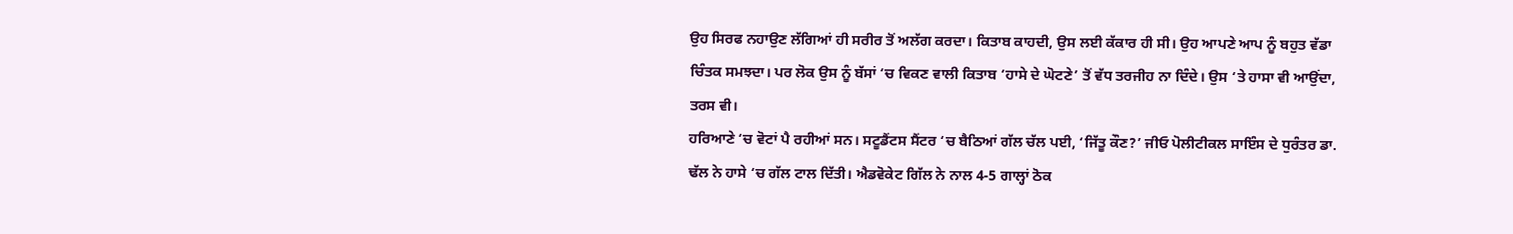ਉਹ ਸਿਰਫ ਨਹਾਉਣ ਲੱਗਿਆਂ ਹੀ ਸਰੀਰ ਤੋਂ ਅਲੱਗ ਕਰਦਾ। ਕਿਤਾਬ ਕਾਹਦੀ, ਉਸ ਲਈ ਕੱਕਾਰ ਹੀ ਸੀ। ਉਹ ਆਪਣੇ ਆਪ ਨੂੰ ਬਹੁਤ ਵੱਡਾ ਚਿੰਤਕ ਸਮਝਦਾ। ਪਰ ਲੋਕ ਉਸ ਨੂੰ ਬੱਸਾਂ ‘ਚ ਵਿਕਣ ਵਾਲੀ ਕਿਤਾਬ ‘ਹਾਸੇ ਦੇ ਘੋਟਣੇ’ ਤੋਂ ਵੱਧ ਤਰਜੀਹ ਨਾ ਦਿੰਦੇ। ਉਸ ‘ਤੇ ਹਾਸਾ ਵੀ ਆਉਂਦਾ, ਤਰਸ ਵੀ।
ਹਰਿਆਣੇ ‘ਚ ਵੋਟਾਂ ਪੈ ਰਹੀਆਂ ਸਨ। ਸਟੂਡੈਂਟਸ ਸੈਂਟਰ ‘ਚ ਬੈਠਿਆਂ ਗੱਲ ਚੱਲ ਪਈ, ‘ਜਿੱਤੂ ਕੌਣ?’ ਜੀਓ ਪੋਲੀਟੀਕਲ ਸਾਇੰਸ ਦੇ ਧੁਰੰਤਰ ਡਾ. ਢੱਲ ਨੇ ਹਾਸੇ ‘ਚ ਗੱਲ ਟਾਲ ਦਿੱਤੀ। ਐਡਵੋਕੇਟ ਗਿੱਲ ਨੇ ਨਾਲ 4-5 ਗਾਲ੍ਹਾਂ ਠੋਕ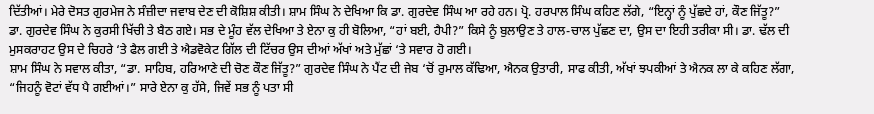ਦਿੱਤੀਆਂ। ਮੇਰੇ ਦੋਸਤ ਗੁਰਮੇਜ ਨੇ ਸੰਜ਼ੀਦਾ ਜਵਾਬ ਦੇਣ ਦੀ ਕੋਸ਼ਿਸ਼ ਕੀਤੀ। ਸ਼ਾਮ ਸਿੰਘ ਨੇ ਦੇਖਿਆ ਕਿ ਡਾ. ਗੁਰਦੇਵ ਸਿੰਘ ਆ ਰਹੇ ਹਨ। ਪ੍ਰੋ. ਹਰਪਾਲ ਸਿੰਘ ਕਹਿਣ ਲੱਗੇ, “ਇਨ੍ਹਾਂ ਨੂੰ ਪੁੱਛਦੇ ਹਾਂ, ਕੌਣ ਜਿੱਤੂ?”
ਡਾ. ਗੁਰਦੇਵ ਸਿੰਘ ਨੇ ਕੁਰਸੀ ਖਿੱਚੀ ਤੇ ਬੈਠ ਗਏ। ਸਭ ਦੇ ਮੂੰਹ ਵੱਲ ਦੇਖਿਆ ਤੇ ਏਨਾ ਕੁ ਹੀ ਬੋਲਿਆ, “ਹਾਂ ਬਈ, ਹੈਪੀ?” ਕਿਸੇ ਨੂੰ ਬੁਲਾਉਣ ਤੇ ਹਾਲ-ਚਾਲ ਪੁੱਛਣ ਦਾ, ਉਸ ਦਾ ਇਹੀ ਤਰੀਕਾ ਸੀ। ਡਾ. ਢੱਲ ਦੀ ਮੁਸਕਰਾਹਟ ਉਸ ਦੇ ਚਿਹਰੇ ‘ਤੇ ਫੈਲ ਗਈ ਤੇ ਐਡਵੋਕੇਟ ਗਿੱਲ ਦੀ ਟਿੱਚਰ ਉਸ ਦੀਆਂ ਅੱਖਾਂ ਅਤੇ ਮੁੱਛਾਂ ‘ਤੇ ਸਵਾਰ ਹੋ ਗਈ।
ਸ਼ਾਮ ਸਿੰਘ ਨੇ ਸਵਾਲ ਕੀਤਾ, “ਡਾ. ਸਾਹਿਬ, ਹਰਿਆਣੇ ਦੀ ਚੋਣ ਕੌਣ ਜਿੱਤੂ?” ਗੁਰਦੇਵ ਸਿੰਘ ਨੇ ਪੈਂਟ ਦੀ ਜੇਬ ‘ਚੋਂ ਰੁਮਾਲ ਕੱਢਿਆ, ਐਨਕ ਉਤਾਰੀ, ਸਾਫ ਕੀਤੀ, ਅੱਖਾਂ ਝਪਕੀਆਂ ਤੇ ਐਨਕ ਲਾ ਕੇ ਕਹਿਣ ਲੱਗਾ, “ਜਿਹਨੂੰ ਵੋਟਾਂ ਵੱਧ ਪੈ ਗਈਆਂ।” ਸਾਰੇ ਏਨਾ ਕੁ ਹੱਸੇ, ਜਿਵੇਂ ਸਭ ਨੂੰ ਪਤਾ ਸੀ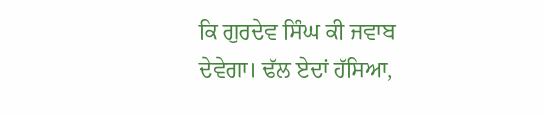ਕਿ ਗੁਰਦੇਵ ਸਿੰਘ ਕੀ ਜਵਾਬ ਦੇਵੇਗਾ। ਢੱਲ ਏਦਾਂ ਹੱਸਿਆ,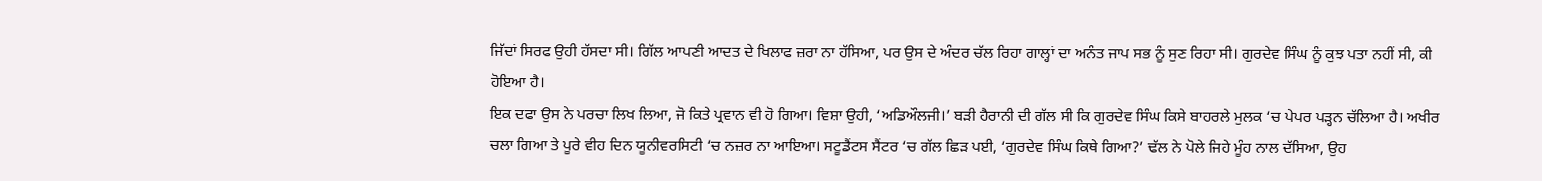ਜਿੱਦਾਂ ਸਿਰਫ ਉਹੀ ਹੱਸਦਾ ਸੀ। ਗਿੱਲ ਆਪਣੀ ਆਦਤ ਦੇ ਖਿਲਾਫ ਜ਼ਰਾ ਨਾ ਹੱਸਿਆ, ਪਰ ਉਸ ਦੇ ਅੰਦਰ ਚੱਲ ਰਿਹਾ ਗਾਲ੍ਹਾਂ ਦਾ ਅਨੰਤ ਜਾਪ ਸਭ ਨੂੰ ਸੁਣ ਰਿਹਾ ਸੀ। ਗੁਰਦੇਵ ਸਿੰਘ ਨੂੰ ਕੁਝ ਪਤਾ ਨਹੀਂ ਸੀ, ਕੀ ਹੋਇਆ ਹੈ।
ਇਕ ਦਫਾ ਉਸ ਨੇ ਪਰਚਾ ਲਿਖ ਲਿਆ, ਜੋ ਕਿਤੇ ਪ੍ਰਵਾਨ ਵੀ ਹੋ ਗਿਆ। ਵਿਸ਼ਾ ਉਹੀ, ‘ਅਡਿਔਲਜੀ।’ ਬੜੀ ਹੈਰਾਨੀ ਦੀ ਗੱਲ ਸੀ ਕਿ ਗੁਰਦੇਵ ਸਿੰਘ ਕਿਸੇ ਬਾਹਰਲੇ ਮੁਲਕ ‘ਚ ਪੇਪਰ ਪੜ੍ਹਨ ਚੱਲਿਆ ਹੈ। ਅਖੀਰ ਚਲਾ ਗਿਆ ਤੇ ਪੂਰੇ ਵੀਹ ਦਿਨ ਯੂਨੀਵਰਸਿਟੀ ‘ਚ ਨਜ਼ਰ ਨਾ ਆਇਆ। ਸਟੂਡੈਂਟਸ ਸੈਂਟਰ ‘ਚ ਗੱਲ ਛਿੜ ਪਈ, ‘ਗੁਰਦੇਵ ਸਿੰਘ ਕਿਥੇ ਗਿਆ?’ ਢੱਲ ਨੇ ਪੋਲੇ ਜਿਹੇ ਮੂੰਹ ਨਾਲ ਦੱਸਿਆ, ਉਹ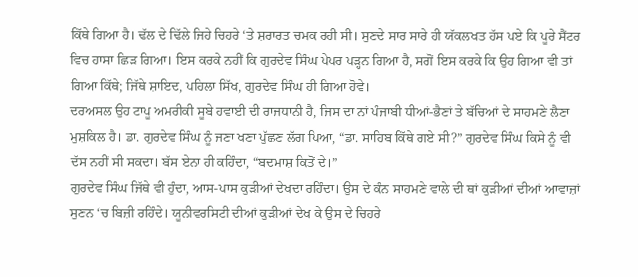ਕਿੱਥੇ ਗਿਆ ਹੈ। ਢੱਲ ਦੇ ਢਿੱਲੇ ਜਿਹੇ ਚਿਹਰੇ ‘ਤੇ ਸ਼ਰਾਰਤ ਚਮਕ ਰਹੀ ਸੀ। ਸੁਣਦੇ ਸਾਰ ਸਾਰੇ ਹੀ ਯੱਕਲਖਤ ਹੱਸ ਪਏ ਕਿ ਪੂਰੇ ਸੈਂਟਰ ਵਿਚ ਹਾਸਾ ਛਿੜ ਗਿਆ। ਇਸ ਕਰਕੇ ਨਹੀਂ ਕਿ ਗੁਰਦੇਵ ਸਿੰਘ ਪੇਪਰ ਪੜ੍ਹਨ ਗਿਆ ਹੈ, ਸਗੋਂ ਇਸ ਕਰਕੇ ਕਿ ਉਹ ਗਿਆ ਵੀ ਤਾਂ ਗਿਆ ਕਿੱਥੇ; ਜਿੱਥੇ ਸ਼ਾਇਦ, ਪਹਿਲਾ ਸਿੱਖ, ਗੁਰਦੇਵ ਸਿੰਘ ਹੀ ਗਿਆ ਹੋਵੇ।
ਦਰਅਸਲ ਉਹ ਟਾਪੂ ਅਮਰੀਕੀ ਸੂਬੇ ਹਵਾਈ ਦੀ ਰਾਜਧਾਨੀ ਹੈ, ਜਿਸ ਦਾ ਨਾਂ ਪੰਜਾਬੀ ਧੀਆਂ-ਭੈਣਾਂ ਤੇ ਬੱਚਿਆਂ ਦੇ ਸਾਹਮਣੇ ਲੈਣਾ ਮੁਸ਼ਕਿਲ ਹੈ। ਡਾ. ਗੁਰਦੇਵ ਸਿੰਘ ਨੂੰ ਜਣਾ ਖਣਾ ਪੁੱਛਣ ਲੱਗ ਪਿਆ, “ਡਾ. ਸਾਹਿਬ ਕਿੱਥੇ ਗਏ ਸੀ?” ਗੁਰਦੇਵ ਸਿੰਘ ਕਿਸੇ ਨੂੰ ਵੀ ਦੱਸ ਨਹੀਂ ਸੀ ਸਕਦਾ। ਬੱਸ ਏਨਾ ਹੀ ਕਹਿੰਦਾ, “ਬਦਮਾਸ਼ ਕਿਤੋਂ ਦੇ।”
ਗੁਰਦੇਵ ਸਿੰਘ ਜਿੱਥੇ ਵੀ ਹੁੰਦਾ, ਆਸ-ਪਾਸ ਕੁੜੀਆਂ ਦੇਖਦਾ ਰਹਿੰਦਾ। ਉਸ ਦੇ ਕੰਨ ਸਾਹਮਣੇ ਵਾਲੇ ਦੀ ਥਾਂ ਕੁੜੀਆਂ ਦੀਆਂ ਆਵਾਜ਼ਾਂ ਸੁਣਨ ‘ਚ ਬਿਜ਼ੀ ਰਹਿੰਦੇ। ਯੂਨੀਵਰਸਿਟੀ ਦੀਆਂ ਕੁੜੀਆਂ ਦੇਖ ਕੇ ਉਸ ਦੇ ਚਿਹਰੇ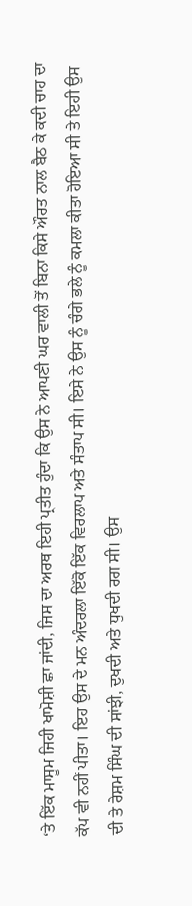‘ਤੇ ਇੱਕ ਮਾਸੂਮ ਜਿਹੀ ਖਾਮੋਸ਼ੀ ਛਾ ਜਾਂਦੀ, ਜਿਸ ਦਾ ਅਰਥ ਇਹੀ ਪ੍ਰਤੀਤ ਹੁੰਦਾ ਕਿ ਉਸ ਨੇ ਆਪਣੀ ਘਰ ਵਾਲੀ ਤੋਂ ਬਿਨਾ ਕਿਸੇ ਔਰਤ ਨਾਲ ਬੈਠ ਕੇ ਕਦੀ ਚਾਹ ਦਾ ਕੱਪ ਵੀ ਨਹੀਂ ਪੀਤਾ। ਇਹ ਉਸ ਦੇ ਮਨ ਅੰਦਰਲਾ ਇੱਕੋ ਇੱਕ ਵਿਰਲਾਪ ਅਤੇ ਸੰਤਾਪ ਸੀ। ਇਸੇ ਨੇ ਉਸ ਨੂੰ ਚੰਗੇ ਭਲੇ ਨੂੰ ਕਮਲਾ ਕੀਤਾ ਹੋਇਆ ਸੀ ਤੇ ਇਹੀ ਉਸ ਦੀ ਤੇ ਰੇਸ਼ਮ ਸਿੰਘ ਦੀ ਸਾਂਝੀ, ਦੁਖਦੀ ਅਤੇ ਧੁਖਦੀ ਰਗ ਸੀ। ਉਸ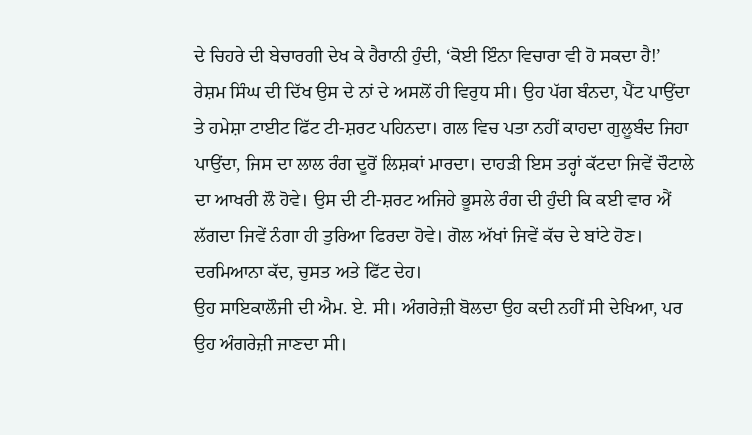ਦੇ ਚਿਹਰੇ ਦੀ ਬੇਚਾਰਗੀ ਦੇਖ ਕੇ ਹੈਰਾਨੀ ਹੁੰਦੀ, ‘ਕੋਈ ਇੰਨਾ ਵਿਚਾਰਾ ਵੀ ਹੋ ਸਕਦਾ ਹੈ!’
ਰੇਸ਼ਮ ਸਿੰਘ ਦੀ ਦਿੱਖ ਉਸ ਦੇ ਨਾਂ ਦੇ ਅਸਲੋਂ ਹੀ ਵਿਰੁਧ ਸੀ। ਉਹ ਪੱਗ ਬੰਨਦਾ, ਪੈਂਟ ਪਾਉਂਦਾ ਤੇ ਹਮੇਸ਼ਾ ਟਾਈਟ ਫਿੱਟ ਟੀ-ਸ਼ਰਟ ਪਹਿਨਦਾ। ਗਲ ਵਿਚ ਪਤਾ ਨਹੀਂ ਕਾਹਦਾ ਗੁਲੂਬੰਦ ਜਿਹਾ ਪਾਉਂਦਾ, ਜਿਸ ਦਾ ਲਾਲ ਰੰਗ ਦੂਰੋਂ ਲਿਸ਼ਕਾਂ ਮਾਰਦਾ। ਦਾਹੜੀ ਇਸ ਤਰ੍ਹਾਂ ਕੱਟਦਾ ਜਿਵੇਂ ਚੌਟਾਲੇ ਦਾ ਆਖਰੀ ਲੌ ਹੋਵੇ। ਉਸ ਦੀ ਟੀ-ਸ਼ਰਟ ਅਜਿਹੇ ਭੂਸਲੇ ਰੰਗ ਦੀ ਹੁੰਦੀ ਕਿ ਕਈ ਵਾਰ ਐਂ ਲੱਗਦਾ ਜਿਵੇਂ ਨੰਗਾ ਹੀ ਤੁਰਿਆ ਫਿਰਦਾ ਹੋਵੇ। ਗੋਲ ਅੱਖਾਂ ਜਿਵੇਂ ਕੱਚ ਦੇ ਬਾਂਟੇ ਹੋਣ। ਦਰਮਿਆਨਾ ਕੱਦ, ਚੁਸਤ ਅਤੇ ਫਿੱਟ ਦੇਹ।
ਉਹ ਸਾਇਕਾਲੌਜੀ ਦੀ ਐਮ. ਏ. ਸੀ। ਅੰਗਰੇਜ਼ੀ ਬੋਲਦਾ ਉਹ ਕਦੀ ਨਹੀਂ ਸੀ ਦੇਖਿਆ, ਪਰ ਉਹ ਅੰਗਰੇਜ਼ੀ ਜਾਣਦਾ ਸੀ।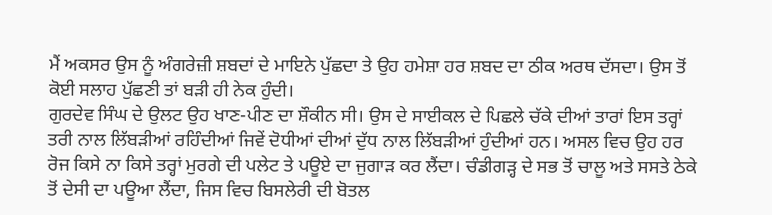ਮੈਂ ਅਕਸਰ ਉਸ ਨੂੰ ਅੰਗਰੇਜ਼ੀ ਸ਼ਬਦਾਂ ਦੇ ਮਾਇਨੇ ਪੁੱਛਦਾ ਤੇ ਉਹ ਹਮੇਸ਼ਾ ਹਰ ਸ਼ਬਦ ਦਾ ਠੀਕ ਅਰਥ ਦੱਸਦਾ। ਉਸ ਤੋਂ ਕੋਈ ਸਲਾਹ ਪੁੱਛਣੀ ਤਾਂ ਬੜੀ ਹੀ ਨੇਕ ਹੁੰਦੀ।
ਗੁਰਦੇਵ ਸਿੰਘ ਦੇ ਉਲਟ ਉਹ ਖਾਣ-ਪੀਣ ਦਾ ਸ਼ੌਕੀਨ ਸੀ। ਉਸ ਦੇ ਸਾਈਕਲ ਦੇ ਪਿਛਲੇ ਚੱਕੇ ਦੀਆਂ ਤਾਰਾਂ ਇਸ ਤਰ੍ਹਾਂ ਤਰੀ ਨਾਲ ਲਿੱਬੜੀਆਂ ਰਹਿੰਦੀਆਂ ਜਿਵੇਂ ਦੋਧੀਆਂ ਦੀਆਂ ਦੁੱਧ ਨਾਲ ਲਿੱਬੜੀਆਂ ਹੁੰਦੀਆਂ ਹਨ। ਅਸਲ ਵਿਚ ਉਹ ਹਰ ਰੋਜ ਕਿਸੇ ਨਾ ਕਿਸੇ ਤਰ੍ਹਾਂ ਮੁਰਗੇ ਦੀ ਪਲੇਟ ਤੇ ਪਊਏ ਦਾ ਜੁਗਾੜ ਕਰ ਲੈਂਦਾ। ਚੰਡੀਗੜ੍ਹ ਦੇ ਸਭ ਤੋਂ ਚਾਲੂ ਅਤੇ ਸਸਤੇ ਠੇਕੇ ਤੋਂ ਦੇਸੀ ਦਾ ਪਊਆ ਲੈਂਦਾ, ਜਿਸ ਵਿਚ ਬਿਸਲੇਰੀ ਦੀ ਬੋਤਲ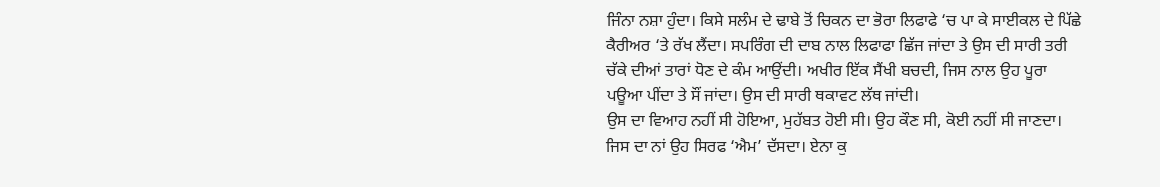ਜਿੰਨਾ ਨਸ਼ਾ ਹੁੰਦਾ। ਕਿਸੇ ਸਲੰਮ ਦੇ ਢਾਬੇ ਤੋਂ ਚਿਕਨ ਦਾ ਭੋਰਾ ਲਿਫਾਫੇ ‘ਚ ਪਾ ਕੇ ਸਾਈਕਲ ਦੇ ਪਿੱਛੇ ਕੈਰੀਅਰ ‘ਤੇ ਰੱਖ ਲੈਂਦਾ। ਸਪਰਿੰਗ ਦੀ ਦਾਬ ਨਾਲ ਲਿਫਾਫਾ ਛਿੱਜ ਜਾਂਦਾ ਤੇ ਉਸ ਦੀ ਸਾਰੀ ਤਰੀ ਚੱਕੇ ਦੀਆਂ ਤਾਰਾਂ ਧੋਣ ਦੇ ਕੰਮ ਆਉਂਦੀ। ਅਖੀਰ ਇੱਕ ਸੈਂਖੀ ਬਚਦੀ, ਜਿਸ ਨਾਲ ਉਹ ਪੂਰਾ ਪਊਆ ਪੀਂਦਾ ਤੇ ਸੌਂ ਜਾਂਦਾ। ਉਸ ਦੀ ਸਾਰੀ ਥਕਾਵਟ ਲੱਥ ਜਾਂਦੀ।
ਉਸ ਦਾ ਵਿਆਹ ਨਹੀਂ ਸੀ ਹੋਇਆ, ਮੁਹੱਬਤ ਹੋਈ ਸੀ। ਉਹ ਕੌਣ ਸੀ, ਕੋਈ ਨਹੀਂ ਸੀ ਜਾਣਦਾ। ਜਿਸ ਦਾ ਨਾਂ ਉਹ ਸਿਰਫ ‘ਐਮ’ ਦੱਸਦਾ। ਏਨਾ ਕੁ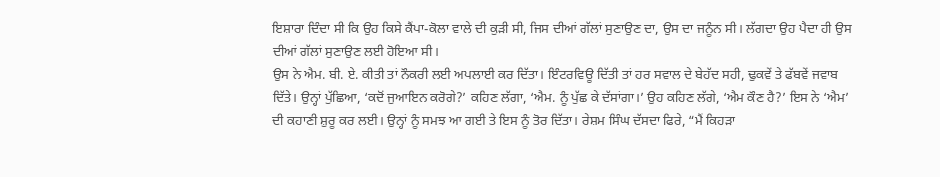ਇਸ਼ਾਰਾ ਦਿੰਦਾ ਸੀ ਕਿ ਉਹ ਕਿਸੇ ਕੈਂਪਾ-ਕੋਲਾ ਵਾਲੇ ਦੀ ਕੁੜੀ ਸੀ, ਜਿਸ ਦੀਆਂ ਗੱਲਾਂ ਸੁਣਾਉਣ ਦਾ, ਉਸ ਦਾ ਜਨੂੰਨ ਸੀ। ਲੱਗਦਾ ਉਹ ਪੈਦਾ ਹੀ ਉਸ ਦੀਆਂ ਗੱਲਾਂ ਸੁਣਾਉਣ ਲਈ ਹੋਇਆ ਸੀ।
ਉਸ ਨੇ ਐਮ. ਬੀ. ਏ. ਕੀਤੀ ਤਾਂ ਨੌਕਰੀ ਲਈ ਅਪਲਾਈ ਕਰ ਦਿੱਤਾ। ਇੰਟਰਵਿਊ ਦਿੱਤੀ ਤਾਂ ਹਰ ਸਵਾਲ ਦੇ ਬੇਹੱਦ ਸਹੀ, ਢੁਕਵੇਂ ਤੇ ਫੱਬਵੇਂ ਜਵਾਬ ਦਿੱਤੇ। ਉਨ੍ਹਾਂ ਪੁੱਛਿਆ, ‘ਕਦੋਂ ਜੁਆਇਨ ਕਰੋਗੇ?’ ਕਹਿਣ ਲੱਗਾ, ‘ਐਮ. ਨੂੰ ਪੁੱਛ ਕੇ ਦੱਸਾਂਗਾ।’ ਉਹ ਕਹਿਣ ਲੱਗੇ, ‘ਐਮ ਕੌਣ ਹੈ?’ ਇਸ ਨੇ ‘ਐਮ’ ਦੀ ਕਹਾਣੀ ਸ਼ੁਰੂ ਕਰ ਲਈ। ਉਨ੍ਹਾਂ ਨੂੰ ਸਮਝ ਆ ਗਈ ਤੇ ਇਸ ਨੂੰ ਤੋਰ ਦਿੱਤਾ। ਰੇਸ਼ਮ ਸਿੰਘ ਦੱਸਦਾ ਫਿਰੇ, “ਮੈਂ ਕਿਹੜਾ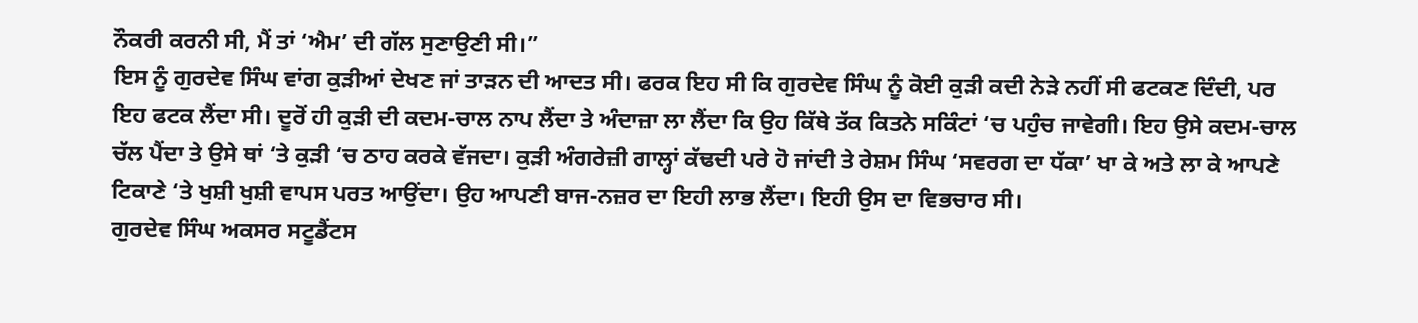ਨੌਕਰੀ ਕਰਨੀ ਸੀ, ਮੈਂ ਤਾਂ ‘ਐਮ’ ਦੀ ਗੱਲ ਸੁਣਾਉਣੀ ਸੀ।”
ਇਸ ਨੂੰ ਗੁਰਦੇਵ ਸਿੰਘ ਵਾਂਗ ਕੁੜੀਆਂ ਦੇਖਣ ਜਾਂ ਤਾੜਨ ਦੀ ਆਦਤ ਸੀ। ਫਰਕ ਇਹ ਸੀ ਕਿ ਗੁਰਦੇਵ ਸਿੰਘ ਨੂੰ ਕੋਈ ਕੁੜੀ ਕਦੀ ਨੇੜੇ ਨਹੀਂ ਸੀ ਫਟਕਣ ਦਿੰਦੀ, ਪਰ ਇਹ ਫਟਕ ਲੈਂਦਾ ਸੀ। ਦੂਰੋਂ ਹੀ ਕੁੜੀ ਦੀ ਕਦਮ-ਚਾਲ ਨਾਪ ਲੈਂਦਾ ਤੇ ਅੰਦਾਜ਼ਾ ਲਾ ਲੈਂਦਾ ਕਿ ਉਹ ਕਿੱਥੇ ਤੱਕ ਕਿਤਨੇ ਸਕਿੰਟਾਂ ‘ਚ ਪਹੁੰਚ ਜਾਵੇਗੀ। ਇਹ ਉਸੇ ਕਦਮ-ਚਾਲ ਚੱਲ ਪੈਂਦਾ ਤੇ ਉਸੇ ਥਾਂ ‘ਤੇ ਕੁੜੀ ‘ਚ ਠਾਹ ਕਰਕੇ ਵੱਜਦਾ। ਕੁੜੀ ਅੰਗਰੇਜ਼ੀ ਗਾਲ੍ਹਾਂ ਕੱਢਦੀ ਪਰੇ ਹੋ ਜਾਂਦੀ ਤੇ ਰੇਸ਼ਮ ਸਿੰਘ ‘ਸਵਰਗ ਦਾ ਧੱਕਾ’ ਖਾ ਕੇ ਅਤੇ ਲਾ ਕੇ ਆਪਣੇ ਟਿਕਾਣੇ ‘ਤੇ ਖੁਸ਼ੀ ਖੁਸ਼ੀ ਵਾਪਸ ਪਰਤ ਆਉਂਦਾ। ਉਹ ਆਪਣੀ ਬਾਜ-ਨਜ਼ਰ ਦਾ ਇਹੀ ਲਾਭ ਲੈਂਦਾ। ਇਹੀ ਉਸ ਦਾ ਵਿਭਚਾਰ ਸੀ।
ਗੁਰਦੇਵ ਸਿੰਘ ਅਕਸਰ ਸਟੂਡੈਂਟਸ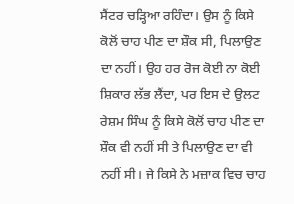ਸੈਂਟਰ ਚੜ੍ਹਿਆ ਰਹਿੰਦਾ। ਉਸ ਨੂੰ ਕਿਸੇ ਕੋਲੋਂ ਚਾਹ ਪੀਣ ਦਾ ਸ਼ੌਕ ਸੀ, ਪਿਲਾਉਣ ਦਾ ਨਹੀਂ। ਉਹ ਹਰ ਰੋਜ ਕੋਈ ਨਾ ਕੋਈ ਸ਼ਿਕਾਰ ਲੱਭ ਲੈਂਦਾ, ਪਰ ਇਸ ਦੇ ਉਲਟ ਰੇਸ਼ਮ ਸਿੰਘ ਨੂੰ ਕਿਸੇ ਕੋਲੋਂ ਚਾਹ ਪੀਣ ਦਾ ਸ਼ੌਕ ਵੀ ਨਹੀਂ ਸੀ ਤੇ ਪਿਲਾਉਣ ਦਾ ਵੀ ਨਹੀਂ ਸੀ। ਜੇ ਕਿਸੇ ਨੇ ਮਜ਼ਾਕ ਵਿਚ ਚਾਹ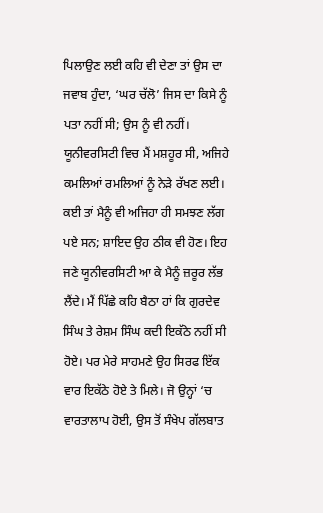ਪਿਲਾਉਣ ਲਈ ਕਹਿ ਵੀ ਦੇਣਾ ਤਾਂ ਉਸ ਦਾ ਜਵਾਬ ਹੁੰਦਾ, ‘ਘਰ ਚੱਲੋ’ ਜਿਸ ਦਾ ਕਿਸੇ ਨੂੰ ਪਤਾ ਨਹੀਂ ਸੀ; ਉਸ ਨੂੰ ਵੀ ਨਹੀਂ।
ਯੂਨੀਵਰਸਿਟੀ ਵਿਚ ਮੈਂ ਮਸ਼ਹੂਰ ਸੀ, ਅਜਿਹੇ ਕਮਲਿਆਂ ਰਮਲਿਆਂ ਨੂੰ ਨੇੜੇ ਰੱਖਣ ਲਈ। ਕਈ ਤਾਂ ਮੈਨੂੰ ਵੀ ਅਜਿਹਾ ਹੀ ਸਮਝਣ ਲੱਗ ਪਏ ਸਨ; ਸ਼ਾਇਦ ਉਹ ਠੀਕ ਵੀ ਹੋਣ। ਇਹ ਜਣੇ ਯੂਨੀਵਰਸਿਟੀ ਆ ਕੇ ਮੈਨੂੰ ਜ਼ਰੂਰ ਲੱਭ ਲੈਂਦੇ। ਮੈਂ ਪਿੱਛੇ ਕਹਿ ਬੈਠਾ ਹਾਂ ਕਿ ਗੁਰਦੇਵ ਸਿੰਘ ਤੇ ਰੇਸ਼ਮ ਸਿੰਘ ਕਦੀ ਇਕੱਠੇ ਨਹੀਂ ਸੀ ਹੋਏ। ਪਰ ਮੇਰੇ ਸਾਹਮਣੇ ਉਹ ਸਿਰਫ ਇੱਕ ਵਾਰ ਇਕੱਠੇ ਹੋਏ ਤੇ ਮਿਲੇ। ਜੋ ਉਨ੍ਹਾਂ ‘ਚ ਵਾਰਤਾਲਾਪ ਹੋਈ, ਉਸ ਤੋਂ ਸੰਖੇਪ ਗੱਲਬਾਤ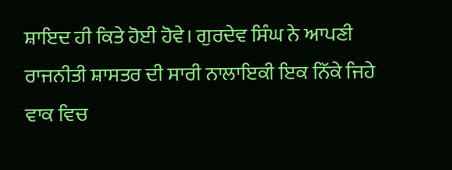ਸ਼ਾਇਦ ਹੀ ਕਿਤੇ ਹੋਈ ਹੋਵੇ। ਗੁਰਦੇਵ ਸਿੰਘ ਨੇ ਆਪਣੀ ਰਾਜਨੀਤੀ ਸ਼ਾਸਤਰ ਦੀ ਸਾਰੀ ਨਾਲਾਇਕੀ ਇਕ ਨਿੱਕੇ ਜਿਹੇ ਵਾਕ ਵਿਚ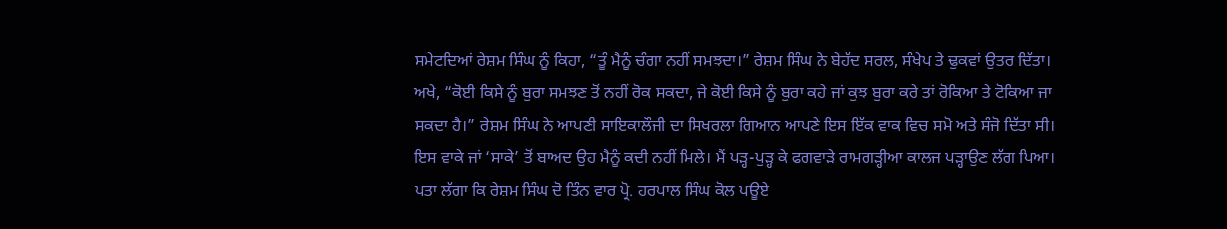ਸਮੇਟਦਿਆਂ ਰੇਸ਼ਮ ਸਿੰਘ ਨੂੰ ਕਿਹਾ, “ਤੂੰ ਮੈਨੂੰ ਚੰਗਾ ਨਹੀਂ ਸਮਝਦਾ।” ਰੇਸ਼ਮ ਸਿੰਘ ਨੇ ਬੇਹੱਦ ਸਰਲ, ਸੰਖੇਪ ਤੇ ਢੁਕਵਾਂ ਉਤਰ ਦਿੱਤਾ। ਅਖੇ, “ਕੋਈ ਕਿਸੇ ਨੂੰ ਬੁਰਾ ਸਮਝਣ ਤੋਂ ਨਹੀਂ ਰੋਕ ਸਕਦਾ, ਜੇ ਕੋਈ ਕਿਸੇ ਨੂੰ ਬੁਰਾ ਕਹੇ ਜਾਂ ਕੁਝ ਬੁਰਾ ਕਰੇ ਤਾਂ ਰੋਕਿਆ ਤੇ ਟੋਕਿਆ ਜਾ ਸਕਦਾ ਹੈ।” ਰੇਸ਼ਮ ਸਿੰਘ ਨੇ ਆਪਣੀ ਸਾਇਕਾਲੌਜੀ ਦਾ ਸਿਖਰਲਾ ਗਿਆਨ ਆਪਣੇ ਇਸ ਇੱਕ ਵਾਕ ਵਿਚ ਸਮੋ ਅਤੇ ਸੰਜੋ ਦਿੱਤਾ ਸੀ।
ਇਸ ਵਾਕੇ ਜਾਂ ‘ਸਾਕੇ’ ਤੋਂ ਬਾਅਦ ਉਹ ਮੈਨੂੰ ਕਦੀ ਨਹੀਂ ਮਿਲੇ। ਮੈਂ ਪੜ੍ਹ-ਪੁੜ੍ਹ ਕੇ ਫਗਵਾੜੇ ਰਾਮਗੜ੍ਹੀਆ ਕਾਲਜ ਪੜ੍ਹਾਉਣ ਲੱਗ ਪਿਆ। ਪਤਾ ਲੱਗਾ ਕਿ ਰੇਸ਼ਮ ਸਿੰਘ ਦੋ ਤਿੰਨ ਵਾਰ ਪ੍ਰੋ. ਹਰਪਾਲ ਸਿੰਘ ਕੋਲ ਪਊਏ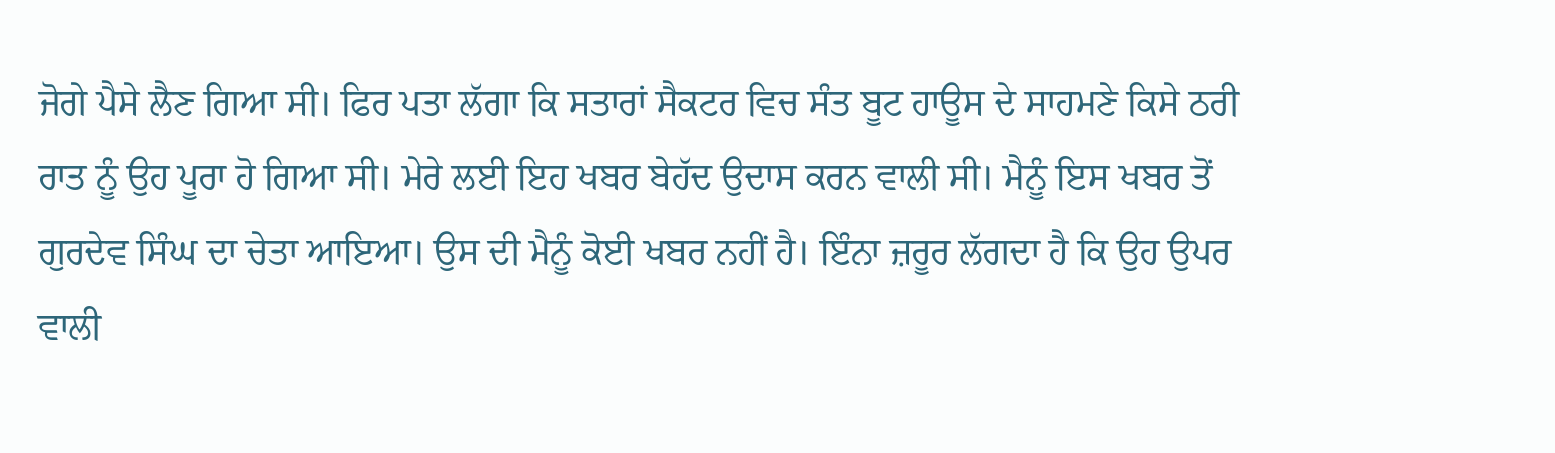ਜੋਗੇ ਪੈਸੇ ਲੈਣ ਗਿਆ ਸੀ। ਫਿਰ ਪਤਾ ਲੱਗਾ ਕਿ ਸਤਾਰਾਂ ਸੈਕਟਰ ਵਿਚ ਸੰਤ ਬੂਟ ਹਾਊਸ ਦੇ ਸਾਹਮਣੇ ਕਿਸੇ ਠਰੀ ਰਾਤ ਨੂੰ ਉਹ ਪੂਰਾ ਹੋ ਗਿਆ ਸੀ। ਮੇਰੇ ਲਈ ਇਹ ਖਬਰ ਬੇਹੱਦ ਉਦਾਸ ਕਰਨ ਵਾਲੀ ਸੀ। ਮੈਨੂੰ ਇਸ ਖਬਰ ਤੋਂ ਗੁਰਦੇਵ ਸਿੰਘ ਦਾ ਚੇਤਾ ਆਇਆ। ਉਸ ਦੀ ਮੈਨੂੰ ਕੋਈ ਖਬਰ ਨਹੀਂ ਹੈ। ਇੰਨਾ ਜ਼ਰੂਰ ਲੱਗਦਾ ਹੈ ਕਿ ਉਹ ਉਪਰ ਵਾਲੀ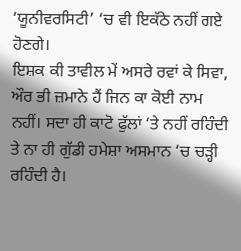‘ਯੂਨੀਵਰਸਿਟੀ’ ‘ਚ ਵੀ ਇਕੱਠੇ ਨਹੀਂ ਗਏ ਹੋਣਗੇ।
ਇਸ਼ਕ ਕੀ ਤਾਵੀਲ ਮੇਂ ਅਸਰੇ ਰਵਾਂ ਕੇ ਸਿਵਾ, ਔਰ ਭੀ ਜ਼ਮਾਨੇ ਹੈਂ ਜਿਨ ਕਾ ਕੋਈ ਨਾਮ ਨਹੀਂ। ਸਦਾ ਹੀ ਕਾਟੋ ਫੁੱਲਾਂ ‘ਤੇ ਨਹੀਂ ਰਹਿੰਦੀ ਤੇ ਨਾ ਹੀ ਗੁੱਡੀ ਹਮੇਸ਼ਾ ਅਸਮਾਨ ‘ਚ ਚੜ੍ਹੀ ਰਹਿੰਦੀ ਹੈ।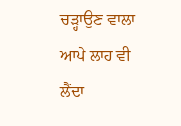ਚੜ੍ਹਾਉਣ ਵਾਲਾ ਆਪੇ ਲਾਹ ਵੀ ਲੈਂਦਾ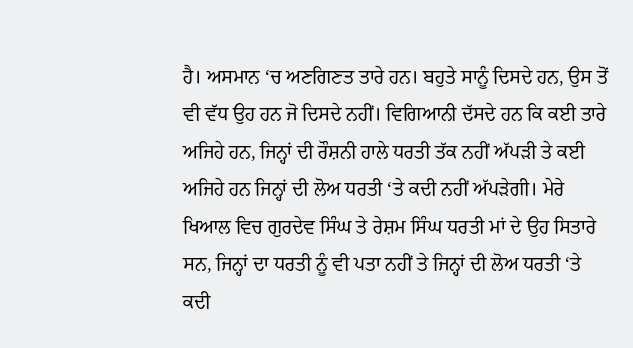ਹੈ। ਅਸਮਾਨ ‘ਚ ਅਣਗਿਣਤ ਤਾਰੇ ਹਨ। ਬਹੁਤੇ ਸਾਨੂੰ ਦਿਸਦੇ ਹਨ, ਉਸ ਤੋਂ ਵੀ ਵੱਧ ਉਹ ਹਨ ਜੋ ਦਿਸਦੇ ਨਹੀਂ। ਵਿਗਿਆਨੀ ਦੱਸਦੇ ਹਨ ਕਿ ਕਈ ਤਾਰੇ ਅਜਿਹੇ ਹਨ, ਜਿਨ੍ਹਾਂ ਦੀ ਰੌਸ਼ਨੀ ਹਾਲੇ ਧਰਤੀ ਤੱਕ ਨਹੀਂ ਅੱਪੜੀ ਤੇ ਕਈ ਅਜਿਹੇ ਹਨ ਜਿਨ੍ਹਾਂ ਦੀ ਲੋਅ ਧਰਤੀ ‘ਤੇ ਕਦੀ ਨਹੀਂ ਅੱਪੜੇਗੀ। ਮੇਰੇ ਖਿਆਲ ਵਿਚ ਗੁਰਦੇਵ ਸਿੰਘ ਤੇ ਰੇਸ਼ਮ ਸਿੰਘ ਧਰਤੀ ਮਾਂ ਦੇ ਉਹ ਸਿਤਾਰੇ ਸਨ, ਜਿਨ੍ਹਾਂ ਦਾ ਧਰਤੀ ਨੂੰ ਵੀ ਪਤਾ ਨਹੀਂ ਤੇ ਜਿਨ੍ਹਾਂ ਦੀ ਲੋਅ ਧਰਤੀ ‘ਤੇ ਕਦੀ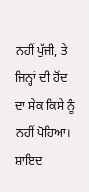ਨਹੀਂ ਪੁੱਜੀ, ਤੇ ਜਿਨ੍ਹਾਂ ਦੀ ਹੋਂਦ ਦਾ ਸੇਕ ਕਿਸੇ ਨੂੰ ਨਹੀਂ ਪੋਹਿਆ। ਸ਼ਾਇਦ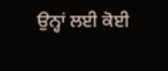ਉਨ੍ਹਾਂ ਲਈ ਕੋਈ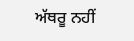ਅੱਥਰੂ ਨਹੀਂ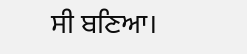ਸੀ ਬਣਿਆ।